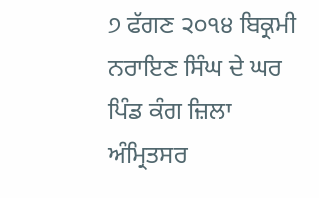੭ ਫੱਗਣ ੨੦੧੪ ਬਿਕ੍ਰਮੀ ਨਰਾਇਣ ਸਿੰਘ ਦੇ ਘਰ ਪਿੰਡ ਕੰਗ ਜ਼ਿਲਾ ਅੰਮ੍ਰਿਤਸਰ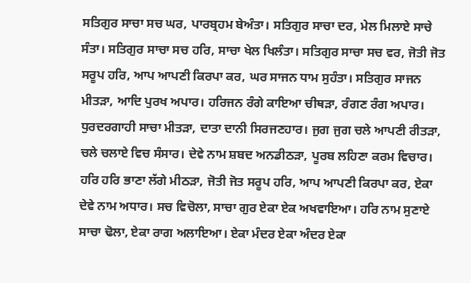ਸਤਿਗੁਰ ਸਾਚਾ ਸਚ ਘਰ, ਪਾਰਬ੍ਰਹਮ ਬੇਅੰਤਾ। ਸਤਿਗੁਰ ਸਾਚਾ ਦਰ, ਮੇਲ ਮਿਲਾਏ ਸਾਚੇ ਸੰਤਾ। ਸਤਿਗੁਰ ਸਾਚਾ ਸਚ ਹਰਿ, ਸਾਚਾ ਖੇਲ ਖਿਲੰਤਾ। ਸਤਿਗੁਰ ਸਾਚਾ ਸਚ ਵਰ, ਜੋਤੀ ਜੋਤ ਸਰੂਪ ਹਰਿ, ਆਪ ਆਪਣੀ ਕਿਰਪਾ ਕਰ, ਘਰ ਸਾਜਨ ਧਾਮ ਸੁਹੰਤਾ। ਸਤਿਗੁਰ ਸਾਜਨ ਮੀਤੜਾ, ਆਦਿ ਪੁਰਖ ਅਪਾਰ। ਹਰਿਜਨ ਰੰਗੇ ਕਾਇਆ ਚੀਥੜਾ, ਰੰਗਣ ਰੰਗ ਅਪਾਰ। ਧੁਰਦਰਗਾਹੀ ਸਾਚਾ ਮੀਤੜਾ, ਦਾਤਾ ਦਾਨੀ ਸਿਰਜਣਹਾਰ। ਜੁਗ ਜੁਗ ਚਲੇ ਆਪਣੀ ਰੀਤੜਾ, ਚਲੇ ਚਲਾਏ ਵਿਚ ਸੰਸਾਰ। ਦੇਵੇ ਨਾਮ ਸ਼ਬਦ ਅਨਡੀਠੜਾ, ਪੂਰਬ ਲਹਿਣਾ ਕਰਮ ਵਿਚਾਰ। ਹਰਿ ਹਰਿ ਭਾਣਾ ਲੱਗੇ ਮੀਠੜਾ, ਜੋਤੀ ਜੋਤ ਸਰੂਪ ਹਰਿ, ਆਪ ਆਪਣੀ ਕਿਰਪਾ ਕਰ, ਏਕਾ ਦੇਵੇ ਨਾਮ ਅਧਾਰ। ਸਚ ਵਿਚੋਲਾ, ਸਾਚਾ ਗੁਰ ਏਕਾ ਏਕ ਅਖਵਾਇਆ। ਹਰਿ ਨਾਮ ਸੁਣਾਏ ਸਾਚਾ ਢੋਲਾ, ਏਕਾ ਰਾਗ ਅਲਾਇਆ। ਏਕਾ ਮੰਦਰ ਏਕਾ ਅੰਦਰ ਏਕਾ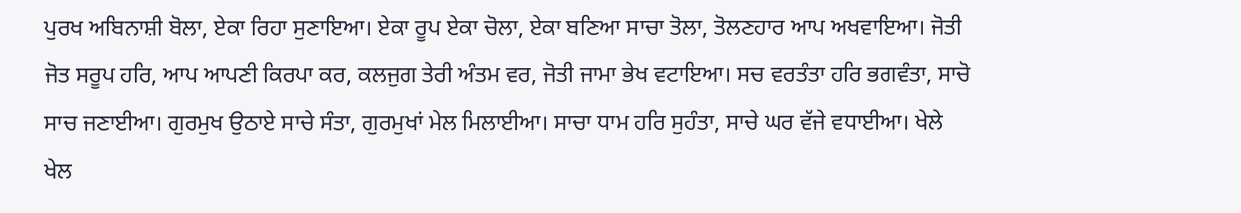ਪੁਰਖ ਅਬਿਨਾਸ਼ੀ ਬੋਲਾ, ਏਕਾ ਰਿਹਾ ਸੁਣਾਇਆ। ਏਕਾ ਰੂਪ ਏਕਾ ਚੋਲਾ, ਏਕਾ ਬਣਿਆ ਸਾਚਾ ਤੋਲਾ, ਤੋਲਣਹਾਰ ਆਪ ਅਖਵਾਇਆ। ਜੋਤੀ ਜੋਤ ਸਰੂਪ ਹਰਿ, ਆਪ ਆਪਣੀ ਕਿਰਪਾ ਕਰ, ਕਲਜੁਗ ਤੇਰੀ ਅੰਤਮ ਵਰ, ਜੋਤੀ ਜਾਮਾ ਭੇਖ ਵਟਾਇਆ। ਸਚ ਵਰਤੰਤਾ ਹਰਿ ਭਗਵੰਤਾ, ਸਾਚੋ ਸਾਚ ਜਣਾਈਆ। ਗੁਰਮੁਖ ਉਠਾਏ ਸਾਚੇ ਸੰਤਾ, ਗੁਰਮੁਖਾਂ ਮੇਲ ਮਿਲਾਈਆ। ਸਾਚਾ ਧਾਮ ਹਰਿ ਸੁਹੰਤਾ, ਸਾਚੇ ਘਰ ਵੱਜੇ ਵਧਾਈਆ। ਖੇਲੇ ਖੇਲ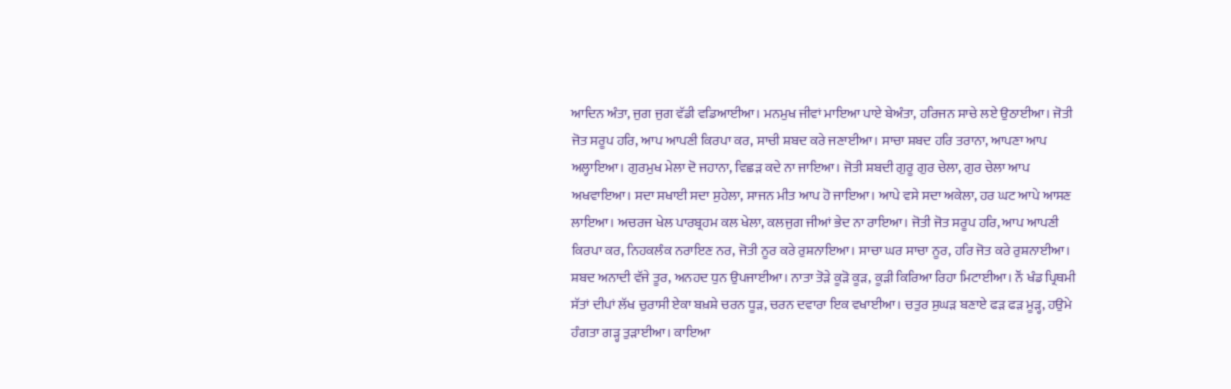ਆਦਿਨ ਅੰਤਾ, ਜੁਗ ਜੁਗ ਵੱਡੀ ਵਡਿਆਈਆ। ਮਨਮੁਖ ਜੀਵਾਂ ਮਾਇਆ ਪਾਏ ਬੇਅੰਤਾ, ਹਰਿਜਨ ਸਾਚੇ ਲਏ ਉਠਾਈਆ। ਜੋਤੀ ਜੋਤ ਸਰੂਪ ਹਰਿ, ਆਪ ਆਪਣੀ ਕਿਰਪਾ ਕਰ, ਸਾਚੀ ਸ਼ਬਦ ਕਰੇ ਜਣਾਈਆ। ਸਾਚਾ ਸ਼ਬਦ ਹਰਿ ਤਰਾਨਾ, ਆਪਣਾ ਆਪ ਅਲ੍ਹਾਇਆ। ਗੁਰਮੁਖ ਮੇਲਾ ਦੋ ਜਹਾਨਾ, ਵਿਛੜ ਕਦੇ ਨਾ ਜਾਇਆ। ਜੋਤੀ ਸ਼ਬਦੀ ਗੁਰੂ ਗੁਰ ਚੇਲਾ, ਗੁਰ ਚੇਲਾ ਆਪ ਅਖਵਾਇਆ। ਸਦਾ ਸਖਾਈ ਸਦਾ ਸੁਹੇਲਾ, ਸਾਜਨ ਮੀਤ ਆਪ ਹੋ ਜਾਇਆ। ਆਪੇ ਵਸੇ ਸਦਾ ਅਕੇਲਾ, ਹਰ ਘਟ ਆਪੇ ਆਸਣ ਲਾਇਆ। ਅਚਰਜ ਖੇਲ ਪਾਰਬ੍ਰਹਮ ਕਲ ਖੇਲਾ, ਕਲਜੁਗ ਜੀਆਂ ਭੇਦ ਨਾ ਰਾਇਆ। ਜੋਤੀ ਜੋਤ ਸਰੂਪ ਹਰਿ, ਆਪ ਆਪਣੀ ਕਿਰਪਾ ਕਰ, ਨਿਹਕਲੰਕ ਨਰਾਇਣ ਨਰ, ਜੋਤੀ ਨੂਰ ਕਰੇ ਰੁਸ਼ਨਾਇਆ। ਸਾਚਾ ਘਰ ਸਾਚਾ ਨੂਰ, ਹਰਿ ਜੋਤ ਕਰੇ ਰੁਸ਼ਨਾਈਆ। ਸ਼ਬਦ ਅਨਾਦੀ ਵੱਜੇ ਤੂਰ, ਅਨਹਦ ਧੁਨ ਉਪਜਾਈਆ। ਨਾਤਾ ਤੋੜੇ ਕੂੜੋ ਕੂੜ, ਕੂੜੀ ਕਿਰਿਆ ਰਿਹਾ ਮਿਟਾਈਆ। ਨੌਂ ਖੰਡ ਪ੍ਰਿਥਮੀ ਸੱਤਾਂ ਦੀਪਾਂ ਲੱਖ ਚੁਰਾਸੀ ਏਕਾ ਬਖ਼ਸ਼ੇ ਚਰਨ ਧੂੜ, ਚਰਨ ਦਵਾਰਾ ਇਕ ਵਖਾਈਆ। ਚਤੁਰ ਸੁਘੜ ਬਣਾਏ ਫੜ ਫੜ ਮੂੜ੍ਹ, ਹਉਮੇ ਹੰਗਤਾ ਗੜ੍ਹ ਤੁੜਾਈਆ। ਕਾਇਆ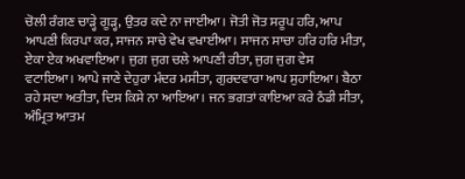ਚੋਲੀ ਰੰਗਣ ਚਾੜ੍ਹੇ ਗੂੜ੍ਹ, ਉਤਰ ਕਦੇ ਨਾ ਜਾਈਆ। ਜੋਤੀ ਜੋਤ ਸਰੂਪ ਹਰਿ, ਆਪ ਆਪਣੀ ਕਿਰਪਾ ਕਰ, ਸਾਜਨ ਸਾਚੇ ਵੇਖ ਵਖਾਈਆ। ਸਾਜਨ ਸਾਚਾ ਹਰਿ ਹਰਿ ਮੀਤਾ, ਏਕਾ ਏਕ ਅਖਵਾਇਆ। ਜੁਗ ਜੁਗ ਚਲੇ ਆਪਣੀ ਰੀਤਾ, ਜੁਗ ਜੁਗ ਵੇਸ ਵਟਾਇਆ। ਆਪੇ ਜਾਣੇ ਦੇਹੁਰਾ ਮੰਦਰ ਮਸੀਤਾ, ਗੁਰਦਵਾਰਾ ਆਪ ਸੁਹਾਇਆ। ਬੈਠਾ ਰਹੇ ਸਦਾ ਅਤੀਤਾ, ਦਿਸ ਕਿਸੇ ਨਾ ਆਇਆ। ਜਨ ਭਗਤਾਂ ਕਾਇਆ ਕਰੇ ਠੰਡੀ ਸੀਤਾ, ਅੰਮ੍ਰਿਤ ਆਤਮ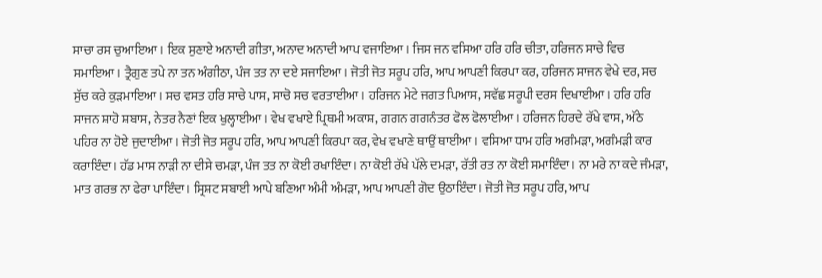ਸਾਚਾ ਰਸ ਚੁਆਇਆ। ਇਕ ਸੁਣਾਏ ਅਨਾਦੀ ਗੀਤਾ, ਅਨਾਦ ਅਨਾਦੀ ਆਪ ਵਜਾਇਆ। ਜਿਸ ਜਨ ਵਸਿਆ ਹਰਿ ਹਰਿ ਚੀਤਾ, ਹਰਿਜਨ ਸਾਚੇ ਵਿਚ ਸਮਾਇਆ। ਤ੍ਰੈਗੁਣ ਤਪੇ ਨਾ ਤਨ ਅੰਗੀਠਾ, ਪੰਜ ਤਤ ਨਾ ਦਏ ਸਜਾਇਆ। ਜੋਤੀ ਜੋਤ ਸਰੂਪ ਹਰਿ, ਆਪ ਆਪਣੀ ਕਿਰਪਾ ਕਰ, ਹਰਿਜਨ ਸਾਜਨ ਵੇਖੇ ਦਰ, ਸਚ ਸੁੱਚ ਕਰੇ ਕੁੜਮਾਇਆ। ਸਚ ਵਸਤ ਹਰਿ ਸਾਚੇ ਪਾਸ, ਸਾਚੋ ਸਚ ਵਰਤਾਈਆ। ਹਰਿਜਨ ਮੇਟੇ ਜਗਤ ਪਿਆਸ, ਸਵੱਛ ਸਰੂਪੀ ਦਰਸ ਦਿਖਾਈਆ। ਹਰਿ ਹਰਿ ਸਾਜਨ ਸ਼ਾਹੋ ਸ਼ਬਾਸ, ਨੇਤਰ ਨੈਣਾਂ ਇਕ ਖੁਲ੍ਹਾਈਆ। ਵੇਖ ਵਖਾਏ ਪ੍ਰਿਥਮੀ ਅਕਾਸ਼, ਗਗਨ ਗਗਨੰਤਰ ਫੋਲ ਫੋਲਾਈਆ। ਹਰਿਜਨ ਹਿਰਦੇ ਰੱਖੇ ਵਾਸ, ਅੱਠੇ ਪਹਿਰ ਨਾ ਹੋਏ ਜੁਦਾਈਆ। ਜੋਤੀ ਜੋਤ ਸਰੂਪ ਹਰਿ, ਆਪ ਆਪਣੀ ਕਿਰਪਾ ਕਰ, ਵੇਖ ਵਖਾਣੇ ਥਾਉਂ ਥਾਈਂਆ । ਵਸਿਆ ਧਾਮ ਹਰਿ ਅਗੰਮੜਾ, ਅਗੰਮੜੀ ਕਾਰ ਕਰਾਇੰਦਾ। ਹੱਡ ਮਾਸ ਨਾੜੀ ਨਾ ਦੀਸੇ ਚਮੜਾ, ਪੰਜ ਤਤ ਨਾ ਕੋਈ ਰਖਾਇੰਦਾ। ਨਾ ਕੋਈ ਰੱਖੇ ਪੱਲੇ ਦਮੜਾ, ਰੱਤੀ ਰਤ ਨਾ ਕੋਈ ਸਮਾਇੰਦਾ। ਨਾ ਮਰੇ ਨਾ ਕਦੇ ਜੰਮੜਾ, ਮਾਤ ਗਰਭ ਨਾ ਫੇਰਾ ਪਾਇੰਦਾ। ਸ੍ਰਿਸ਼ਟ ਸਬਾਈ ਆਪੇ ਬਣਿਆ ਅੰਮੀ ਅੰਮੜਾ, ਆਪ ਆਪਣੀ ਗੋਦ ਉਠਾਇੰਦਾ। ਜੋਤੀ ਜੋਤ ਸਰੂਪ ਹਰਿ, ਆਪ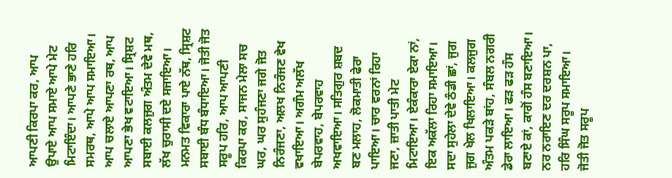ਆਪਣੀ ਕਿਰਪਾ ਕਰ, ਆਪ ਉਪਾਏ ਆਪ ਸਮਾਏ ਆਪੇ ਮੇਟ ਮਿਟਾਇੰਦਾ। ਆਪਣੇ ਭਾਣੇ ਹਰਿ ਸਮਰਥ, ਆਪੇ ਆਪ ਸਮਾਇਆ। ਆਪ ਚਲਾਏ ਆਪਣਾ ਰਥ, ਆਪ ਆਪਣਾ ਭੇਖ ਵਟਾਇਆ। ਸ੍ਰਿਸ਼ਟ ਸਬਾਈ ਕਲਜੁਗ ਅੰਤਮ ਦੇਵੇ ਮਥ, ਲੱਖ ਚੁਰਾਸੀ ਦਏ ਸਜਾਇਆ। ਮਨਮਤ ਵਿਕਾਰਾ ਪਾਏ ਨੱਥ, ਸ੍ਰਿਸ਼ਟ ਸਬਾਈ ਬੰਧ ਬੰਧਾਇਆ। ਜੋਤੀ ਜੋਤ ਸਰੂਪ ਹਰਿ, ਆਪ ਆਪਣੀ ਕਿਰਪਾ ਕਰ, ਸਾਜਨ ਮੇਲਾ ਸਚ ਘਰ, ਘਰ ਸੁਹੰਜਣਾ ਜਗੇ ਜੋਤ ਨਿਰੰਜਣਾ, ਅਲਖ ਨਿਰੰਜਣ ਵੇਖ ਵਖਾਇਆ। ਅਗੰਮ ਅਲੱਖ ਬੇਪਰਵਾਹ, ਬੇਪਰਵਾਹ ਅਖਵਾਇਆ। ਸਤਿਗੁਰ ਸ਼ਬਦ ਬਣ ਮਲਾਹ, ਲੋਕਮਾਤੀ ਫੇਰਾ ਪਾਇਆ। ਚਾਰ ਵਰਨਾਂ ਰਿਹਾ ਜਣਾ, ਜ਼ਾਤੀ ਪਾਤੀ ਮੇਟ ਮਿਟਾਇਆ। ਏਕੰਕਾਰਾ ਏਕਾ ਨਾਂ, ਇਕ ਅਕੱਲਾ ਰਿਹਾ ਸਮਾਇਆ। ਸਦਾ ਸੁਹੇਲਾ ਦੇਵੇ ਠੰਡੀ ਛਾਂ, ਜੁਗ ਜੁਗ ਖੇਲ ਖਿਲਾਇਆ। ਕਲਜੁਗ ਅੰਤਮ ਪਕੜੇ ਬਾਂਹ, ਸੰਬਲ ਨਗਰੀ ਡੇਰਾ ਲਾਇਆ। ਫੜ ਫੜ ਹੰਸ ਬਣਾਏ ਕਾਂ, ਕਾਗੋਂ ਹੰਸ ਬਣਾਇਆ। ਨਰ ਨਰਾਇਣ ਦਰ ਦਰਸ਼ਨ ਪਾ, ਹਰਿ ਸਿੰਘ ਸਰੂਪ ਸਮਾਇਆ। ਜੋਤੀ ਜੋਤ ਸਰੂਪ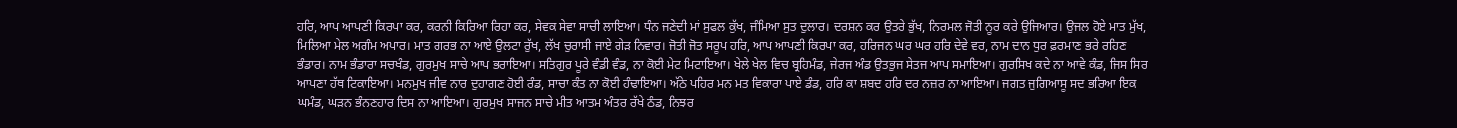ਹਰਿ, ਆਪ ਆਪਣੀ ਕਿਰਪਾ ਕਰ, ਕਰਨੀ ਕਿਰਿਆ ਰਿਹਾ ਕਰ, ਸੇਵਕ ਸੇਵਾ ਸਾਚੀ ਲਾਇਆ। ਧੰਨ ਜਣੇਦੀ ਮਾਂ ਸੁਫਲ ਕੁੱਖ, ਜੰਮਿਆ ਸੁਤ ਦੁਲਾਰ। ਦਰਸ਼ਨ ਕਰ ਉਤਰੇ ਭੁੱਖ, ਨਿਰਮਲ ਜੋਤੀ ਨੂਰ ਕਰੇ ਉਜਿਆਰ। ਉਜਲ ਹੋਏ ਮਾਤ ਮੁੱਖ, ਮਿਲਿਆ ਮੇਲ ਅਗੰਮ ਅਪਾਰ। ਮਾਤ ਗਰਭ ਨਾ ਆਏ ਉਲਟਾ ਰੁੱਖ, ਲੱਖ ਚੁਰਾਸੀ ਜਾਏ ਗੇੜ ਨਿਵਾਰ। ਜੋਤੀ ਜੋਤ ਸਰੂਪ ਹਰਿ, ਆਪ ਆਪਣੀ ਕਿਰਪਾ ਕਰ, ਹਰਿਜਨ ਘਰ ਘਰ ਹਰਿ ਦੇਵੇ ਵਰ, ਨਾਮ ਦਾਨ ਧੁਰ ਫ਼ਰਮਾਣ ਭਰੇ ਰਹਿਣ ਭੰਡਾਰ। ਨਾਮ ਭੰਡਾਰਾ ਸਚਖੰਡ, ਗੁਰਮੁਖ ਸਾਚੇ ਆਪ ਭਰਾਇਆ। ਸਤਿਗੁਰ ਪੂਰੇ ਵੰਡੀ ਵੰਡ, ਨਾ ਕੋਈ ਮੇਟ ਮਿਟਾਇਆ। ਖੇਲੇ ਖੇਲ ਵਿਚ ਬ੍ਰਹਿਮੰਡ, ਜੇਰਜ ਅੰਡ ਉਤਭੁਜ ਸੇਤਜ ਆਪ ਸਮਾਇਆ। ਗੁਰਸਿਖ ਕਦੇ ਨਾ ਆਵੇ ਕੰਡ, ਜਿਸ ਸਿਰ ਆਪਣਾ ਹੱਥ ਟਿਕਾਇਆ। ਮਨਮੁਖ ਜੀਵ ਨਾਰ ਦੁਹਾਗਣ ਹੋਈ ਰੰਡ, ਸਾਚਾ ਕੰਤ ਨਾ ਕੋਈ ਹੰਢਾਇਆ। ਅੱਠੇ ਪਹਿਰ ਮਨ ਮਤ ਵਿਕਾਰਾ ਪਾਏ ਡੰਡ, ਹਰਿ ਕਾ ਸ਼ਬਦ ਹਰਿ ਦਰ ਨਜ਼ਰ ਨਾ ਆਇਆ। ਜਗਤ ਜੁਗਿਆਸੂ ਸਦ ਭਰਿਆ ਇਕ ਘਮੰਡ, ਘੜਨ ਭੰਨਣਹਾਰ ਦਿਸ ਨਾ ਆਇਆ। ਗੁਰਮੁਖ ਸਾਜਨ ਸਾਚੇ ਮੀਤ ਆਤਮ ਅੰਤਰ ਰੱਖੇ ਠੰਡ, ਨਿਝਰ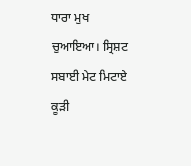ਧਾਰਾ ਮੁਖ ਚੁਆਇਆ। ਸ੍ਰਿਸ਼ਟ ਸਬਾਈ ਮੇਟ ਮਿਟਾਏ ਕੂੜੀ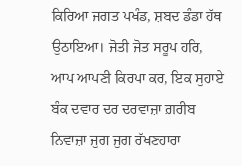ਕਿਰਿਆ ਜਗਤ ਪਖੰਡ, ਸ਼ਬਦ ਡੰਡਾ ਹੱਥ ਉਠਾਇਆ। ਜੋਤੀ ਜੋਤ ਸਰੂਪ ਹਰਿ, ਆਪ ਆਪਣੀ ਕਿਰਪਾ ਕਰ, ਇਕ ਸੁਹਾਏ ਬੰਕ ਦਵਾਰ ਦਰ ਦਰਵਾਜ਼ਾ ਗ਼ਰੀਬ ਨਿਵਾਜ਼ਾ ਜੁਗ ਜੁਗ ਰੱਖਣਹਾਰਾ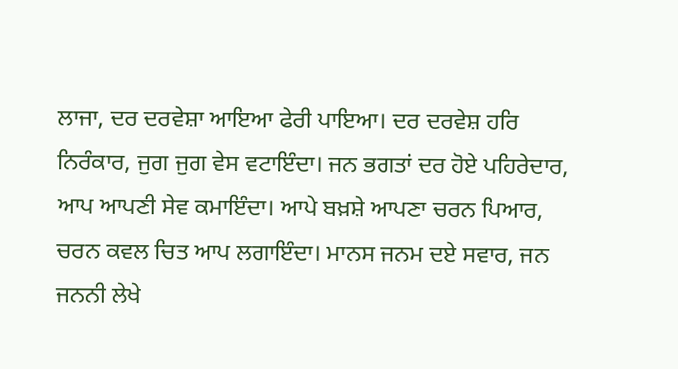ਲਾਜਾ, ਦਰ ਦਰਵੇਸ਼ਾ ਆਇਆ ਫੇਰੀ ਪਾਇਆ। ਦਰ ਦਰਵੇਸ਼ ਹਰਿ ਨਿਰੰਕਾਰ, ਜੁਗ ਜੁਗ ਵੇਸ ਵਟਾਇੰਦਾ। ਜਨ ਭਗਤਾਂ ਦਰ ਹੋਏ ਪਹਿਰੇਦਾਰ, ਆਪ ਆਪਣੀ ਸੇਵ ਕਮਾਇੰਦਾ। ਆਪੇ ਬਖ਼ਸ਼ੇ ਆਪਣਾ ਚਰਨ ਪਿਆਰ, ਚਰਨ ਕਵਲ ਚਿਤ ਆਪ ਲਗਾਇੰਦਾ। ਮਾਨਸ ਜਨਮ ਦਏ ਸਵਾਰ, ਜਨ ਜਨਨੀ ਲੇਖੇ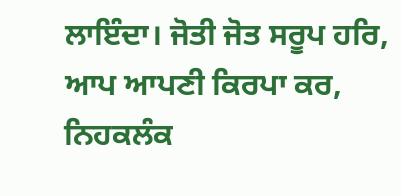ਲਾਇੰਦਾ। ਜੋਤੀ ਜੋਤ ਸਰੂਪ ਹਰਿ, ਆਪ ਆਪਣੀ ਕਿਰਪਾ ਕਰ, ਨਿਹਕਲੰਕ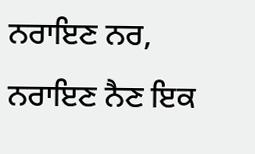ਨਰਾਇਣ ਨਰ, ਨਰਾਇਣ ਨੈਣ ਇਕ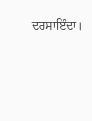ਦਰਸਾਇੰਦਾ।